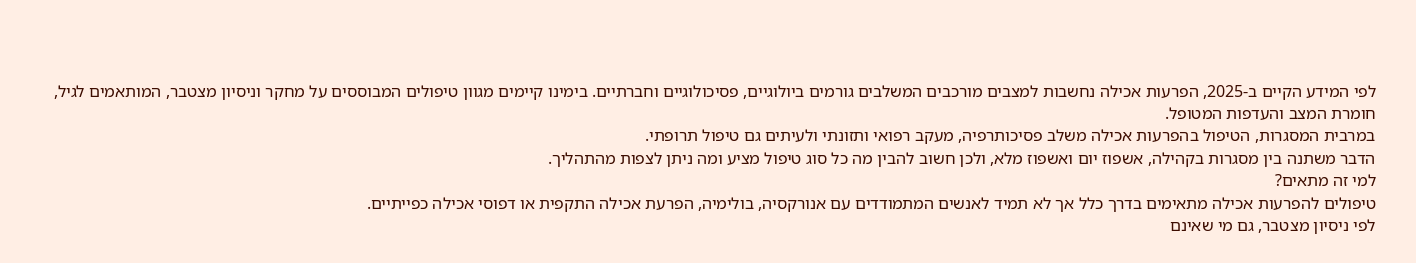לפי המידע הקיים ב-2025, הפרעות אכילה נחשבות למצבים מורכבים המשלבים גורמים ביולוגיים, פסיכולוגיים וחברתיים. בימינו קיימים מגוון טיפולים המבוססים על מחקר וניסיון מצטבר, המותאמים לגיל, חומרת המצב והעדפות המטופל.
במרבית המסגרות, הטיפול בהפרעות אכילה משלב פסיכותרפיה, מעקב רפואי ותזונתי ולעיתים גם טיפול תרופתי.
הדבר משתנה בין מסגרות בקהילה, אשפוז יום ואשפוז מלא, ולכן חשוב להבין מה כל סוג טיפול מציע ומה ניתן לצפות מהתהליך.
למי זה מתאים?
טיפולים להפרעות אכילה מתאימים בדרך כלל אך לא תמיד לאנשים המתמודדים עם אנורקסיה, בולימיה, הפרעת אכילה התקפית או דפוסי אכילה כפייתיים.
לפי ניסיון מצטבר, גם מי שאינם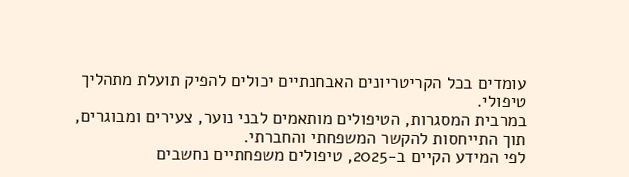עומדים בכל הקריטריונים האבחנתיים יכולים להפיק תועלת מתהליך טיפולי.
במרבית המסגרות, הטיפולים מותאמים לבני נוער, צעירים ומבוגרים, תוך התייחסות להקשר המשפחתי והחברתי.
לפי המידע הקיים ב-2025, טיפולים משפחתיים נחשבים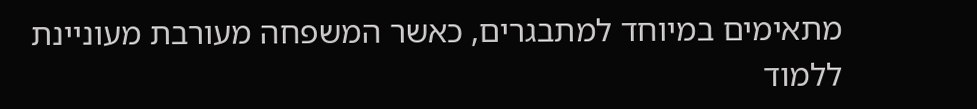מתאימים במיוחד למתבגרים, כאשר המשפחה מעורבת מעוניינת ללמוד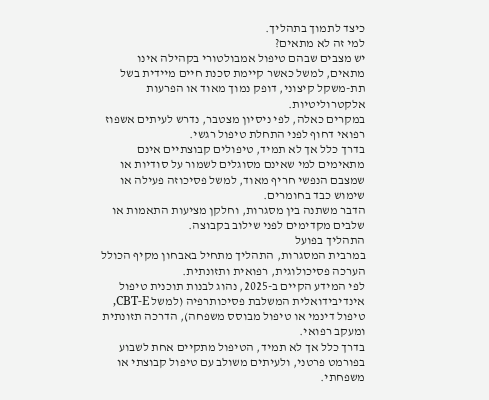כיצד לתמוך בתהליך.
למי זה לא מתאים?
יש מצבים שבהם טיפול אמבולטורי בקהילה אינו מתאים, למשל כאשר קיימת סכנת חיים מיידית בשל תת-משקל קיצוני, דופק נמוך מאוד או הפרעות אלקטרוליטיות.
במקרים כאלה, לפי ניסיון מצטבר, נדרש לעיתים אשפוז רפואי דחוף לפני התחלת טיפול רגשי.
בדרך כלל אך לא תמיד, טיפולים קבוצתיים אינם מתאימים למי שאינם מסוגלים לשמור על סודיות או שמצבם הנפשי חריף מאוד, למשל פסיכוזה פעילה או שימוש כבד בחומרים.
הדבר משתנה בין מסגרות, וחלקן מציעות התאמות או שלבים מקדימים לפני שילוב בקבוצה.
התהליך בפועל
במרבית המסגרות, התהליך מתחיל באבחון מקיף הכולל הערכה פסיכולוגית, רפואית ותזונתית.
לפי המידע הקיים ב-2025, נהוג לבנות תוכנית טיפול אינדיבידואלית המשלבת פסיכותרפיה (למשל CBT-E, טיפול דינמי או טיפול מבוסס משפחה), הדרכה תזונתית ומעקב רפואי.
בדרך כלל אך לא תמיד, הטיפול מתקיים אחת לשבוע בפורמט פרטני, ולעיתים משולב עם טיפול קבוצתי או משפחתי.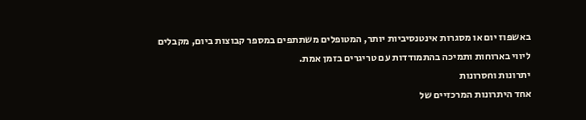באשפוז יום או מסגרות אינטנסיביות יותר, המטופלים משתתפים במספר קבוצות ביום, מקבלים ליווי בארוחות ותמיכה בהתמודדות עם טריגרים בזמן אמת.
יתרונות וחסרונות
אחד היתרונות המרכזיים של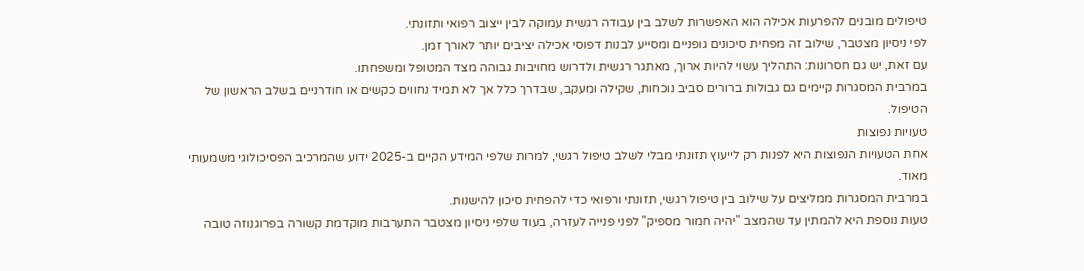טיפולים מובנים להפרעות אכילה הוא האפשרות לשלב בין עבודה רגשית עמוקה לבין ייצוב רפואי ותזונתי.
לפי ניסיון מצטבר, שילוב זה מפחית סיכונים גופניים ומסייע לבנות דפוסי אכילה יציבים יותר לאורך זמן.
עם זאת, יש גם חסרונות: התהליך עשוי להיות ארוך, מאתגר רגשית ולדרוש מחויבות גבוהה מצד המטופל ומשפחתו.
במרבית המסגרות קיימים גם גבולות ברורים סביב נוכחות, שקילה ומעקב, שבדרך כלל אך לא תמיד נחווים כקשים או חודרניים בשלב הראשון של הטיפול.
טעויות נפוצות
אחת הטעויות הנפוצות היא לפנות רק לייעוץ תזונתי מבלי לשלב טיפול רגשי, למרות שלפי המידע הקיים ב-2025 ידוע שהמרכיב הפסיכולוגי משמעותי מאוד.
במרבית המסגרות ממליצים על שילוב בין טיפול רגשי, תזונתי ורפואי כדי להפחית סיכון להישנות.
טעות נוספת היא להמתין עד שהמצב "יהיה חמור מספיק" לפני פנייה לעזרה, בעוד שלפי ניסיון מצטבר התערבות מוקדמת קשורה בפרוגנוזה טובה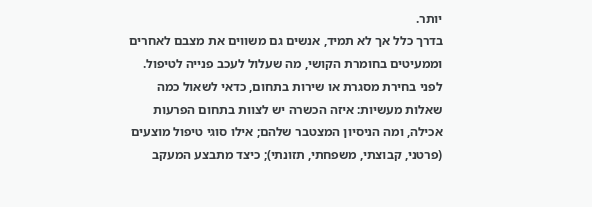יותר.
בדרך כלל אך לא תמיד, אנשים גם משווים את מצבם לאחרים וממעיטים בחומרת הקושי, מה שעלול לעכב פנייה לטיפול.
לפני בחירת מסגרת או שירות בתחום, כדאי לשאול כמה שאלות מעשיות: איזה הכשרה יש לצוות בתחום הפרעות אכילה, ומה הניסיון המצטבר שלהם; אילו סוגי טיפול מוצעים (פרטני, קבוצתי, משפחתי, תזונתי); כיצד מתבצע המעקב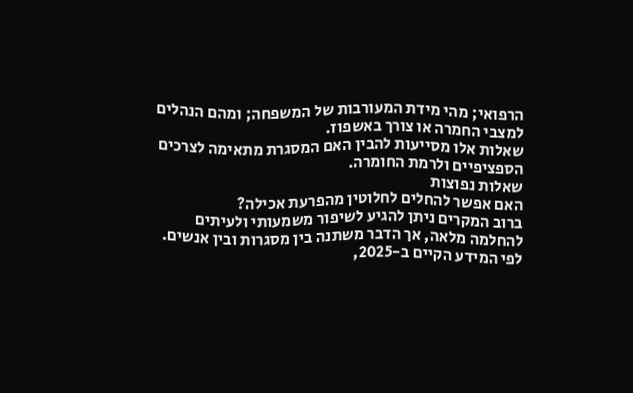הרפואי; מהי מידת המעורבות של המשפחה; ומהם הנהלים למצבי החמרה או צורך באשפוז.
שאלות אלו מסייעות להבין האם המסגרת מתאימה לצרכים הספציפיים ולרמת החומרה.
שאלות נפוצות
האם אפשר להחלים לחלוטין מהפרעת אכילה?
ברוב המקרים ניתן להגיע לשיפור משמעותי ולעיתים להחלמה מלאה, אך הדבר משתנה בין מסגרות ובין אנשים.
לפי המידע הקיים ב-2025,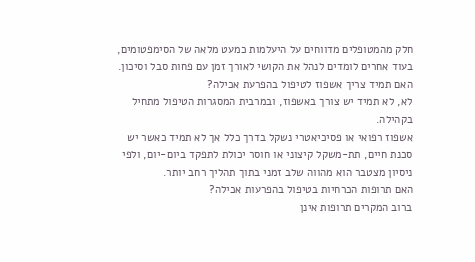חלק מהמטופלים מדווחים על היעלמות כמעט מלאה של הסימפטומים, בעוד אחרים לומדים לנהל את הקושי לאורך זמן עם פחות סבל וסיכון.
האם תמיד צריך אשפוז לטיפול בהפרעת אכילה?
לא, לא תמיד יש צורך באשפוז, ובמרבית המסגרות הטיפול מתחיל בקהילה.
אשפוז רפואי או פסיכיאטרי נשקל בדרך כלל אך לא תמיד כאשר יש סכנת חיים, תת-משקל קיצוני או חוסר יכולת לתפקד ביום-יום, ולפי ניסיון מצטבר הוא מהווה שלב זמני בתוך תהליך רחב יותר.
האם תרופות הכרחיות בטיפול בהפרעות אכילה?
ברוב המקרים תרופות אינן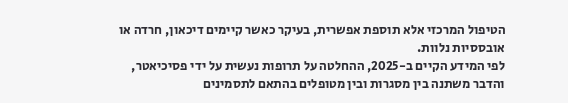הטיפול המרכזי אלא תוספת אפשרית, בעיקר כאשר קיימים דיכאון, חרדה או אובססיות נלוות.
לפי המידע הקיים ב-2025, ההחלטה על תרופות נעשית על ידי פסיכיאטר, והדבר משתנה בין מסגרות ובין מטופלים בהתאם לתסמינים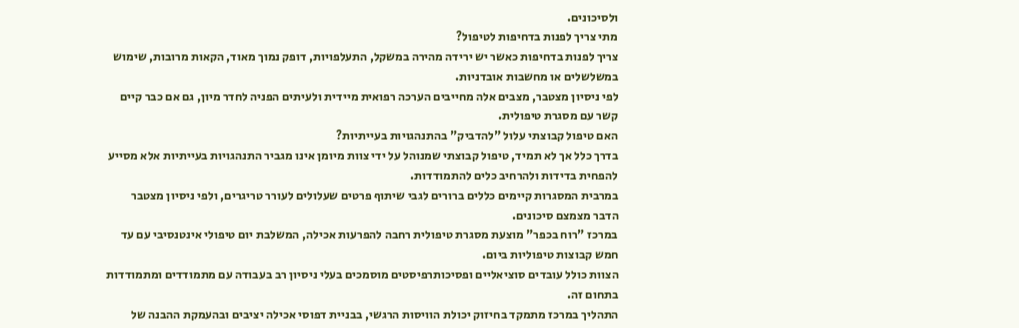ולסיכונים.
מתי צריך לפנות בדחיפות לטיפול?
צריך לפנות בדחיפות כאשר יש ירידה מהירה במשקל, התעלפויות, דופק נמוך מאוד, הקאות מרובות, שימוש במשלשלים או מחשבות אובדניות.
לפי ניסיון מצטבר, מצבים אלה מחייבים הערכה רפואית מיידית ולעיתים הפניה לחדר מיון, גם אם כבר קיים קשר עם מסגרת טיפולית.
האם טיפול קבוצתי עלול "להדביק" בהתנהגויות בעייתיות?
בדרך כלל אך לא תמיד, טיפול קבוצתי שמנוהל על ידי צוות מיומן אינו מגביר התנהגויות בעייתיות אלא מסייע להפחית בדידות ולהרחיב כלים להתמודדות.
במרבית המסגרות קיימים כללים ברורים לגבי שיתוף פרטים שעלולים לעורר טריגרים, ולפי ניסיון מצטבר הדבר מצמצם סיכונים.
במרכז "רוח בכפר" מוצעת מסגרת טיפולית רחבה להפרעות אכילה, המשלבת יום טיפולי אינטנסיבי עם עד חמש קבוצות טיפוליות ביום.
הצוות כולל עובדים סוציאליים ופסיכותרפיסטים מוסמכים בעלי ניסיון רב בעבודה עם מתמודדים ומתמודדות בתחום זה.
התהליך במרכז מתמקד בחיזוק יכולת הוויסות הרגשי, בבניית דפוסי אכילה יציבים ובהעמקת ההבנה של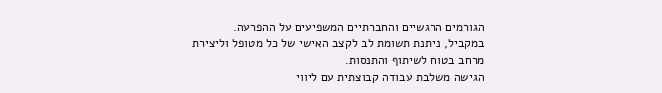הגורמים הרגשיים והחברתיים המשפיעים על ההפרעה.
במקביל, ניתנת תשומת לב לקצב האישי של כל מטופל וליצירת מרחב בטוח לשיתוף והתנסות.
הגישה משלבת עבודה קבוצתית עם ליווי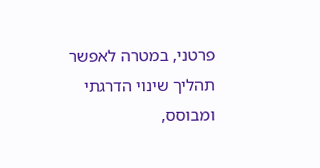פרטני, במטרה לאפשר תהליך שינוי הדרגתי ומבוסס,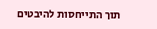תוך התייחסות להיבטים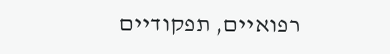רפואיים, תפקודיים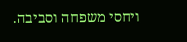ויחסי משפחה וסביבה.